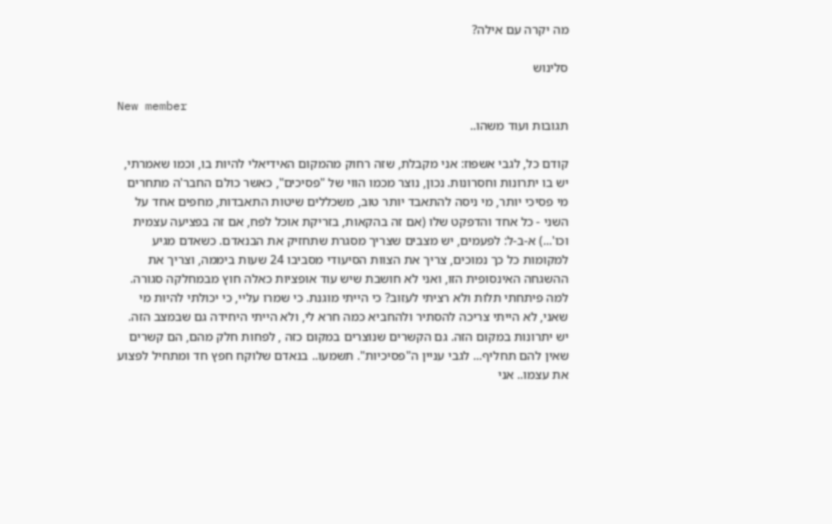מה יקרה עם אילה?

סלינוש

New member
תגובות ועוד משהו..

קודם כל, לגבי אשפוז: אני מקבלת, שזה רחוק מהמקום האידיאלי להיות בו, וכמו שאמרתי, יש בו יתרונות וחסרונות. נכון, נוצר מכמו הווי של "פסיכים", כאשר כולם החבר'ה מתחרים מי פסיכי יותר, מי ניסה להתאבד יותר טוב, משכללים שיטות התאבדות, מחפים אחד על השני - כל אחד והדפקט שלו (אם זה בהקאות, בזריקת אוכל לפח, אם זה בפציעה עצמית וכו'...) א-ב-ל: לפעמים, יש מצבים שצריך מסגרת שתחזיק את הבנאדם. כשאדם מגיע למקומות כל כך נמוכים, צריך את הצוות הסיעודי מסביבו 24 שעות ביממה, וצריך את ההשגחה האינסופית הזו, ואני לא חושבת שיש עוד אופציות כאלה חוץ מבמחלקה סגורה. למה פיתחתי תלות ולא רציתי לעזוב? כי הייתי מוגנת. כי שמרו עליי, כי יכולתי להיות מי שאני, לא הייתי צריכה להסתיר ולהחביא כמה חרא לי, ולא הייתי היחידה גם שבמצב הזה. יש יתרונות במקום הזה. גם הקשרים שנוצרים במקום כזה , לפחות חלק מהם, הם קשרים שאין להם תחליף... לגבי עניין ה"פסיכיות". תשמעו.. בנאדם שלוקח חפץ חד ומתחיל לפצוע את עצמו.. אני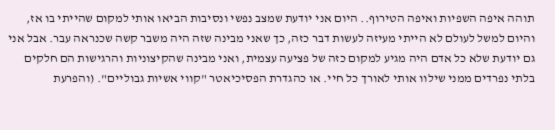תוהה איפה השפיות ואיפה הטירוף.. היום אני יודעת שמצב נפשי ונסיבות הביאו אותי למקום שהייתי בו אז, והיום למשל לעולם לא הייתי מעיזה לעשות דבר כזה, כך שאני מבינה שזה היה משבר קשה שכנראה עבר. אבל אני גם יודעת שלא כל אדם היה מגיע למקום כזה של פציעה עצמית, ואני מבינה שהקיצוניות והרגישות הם חלקים בלתי נפרדים ממני שילוו אותי לאורך כל חיי. או כהגדרת הפסיכיאטר "קווי אשיות גבוליים". (והפרעת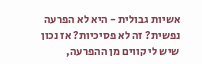אשיות גבולית - היא לא הפרעה נפשית? זה לא פסיכיות? אז נכון שיש לי קווים מן ההפרעה,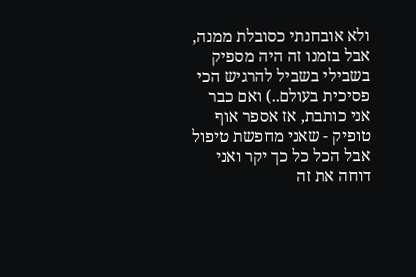ולא אובחנתי כסובלת ממנה, אבל בזמנו זה היה מספיק בשבילי בשביל להרגיש הכי פסיכית בעולם..) ואם כבר אני כותבת, אז אספר אוף טופיק - שאני מחפשת טיפול אבל הכל כל כך יקר ואני דוחה את זה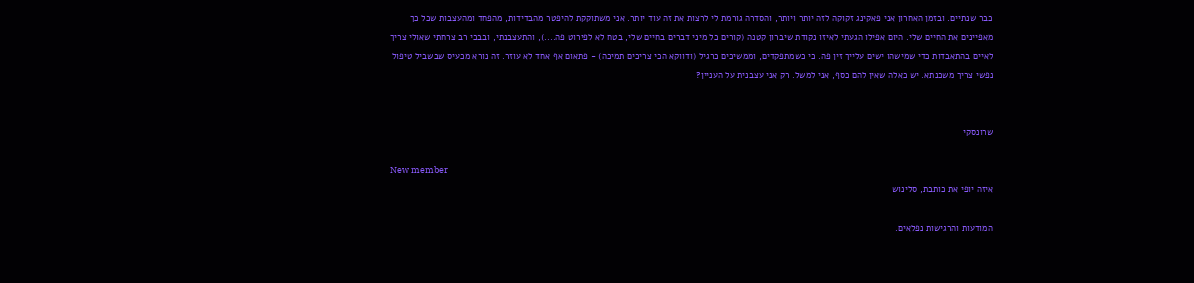כבר שנתיים. ובזמן האחרון אני פאקינג זקוקה לזה יותר ויותר, והסדרה גורמת לי לרצות את זה עוד יותר. אני משתוקקת להיפטר מהבדידות, מהפחד ומהעצבות שכל כך מאפיינים את החיים שלי. היום אפילו הגעתי לאיזו נקודת שיברון קטנה (קורים כל מיני דברים בחיים שלי, בטח לא לפירוט פה....), והתעצבנתי, ובבכי רב צרחתי שאולי צריך לאיים בהתאבדות כדי שמישהו ישים עלייך זין פה. כי כשמתפקדים, וממשיכים כרגיל (ודווקא הכי צריכים תמיכה) - פתאום אף אחד לא עוזר. זה נורא מכעיס שבשביל טיפול נפשי צריך משכנתא. יש כאלה שאין להם כסף, אני למשל. רק אני עצבנית על העניין?


שרונסקי

New member
איזה יופי את כותבת, סלינוש

המודעות והרגישות נפלאים.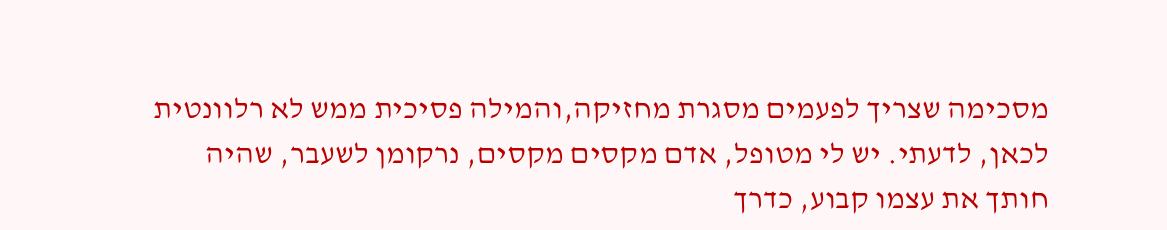מסכימה שצריך לפעמים מסגרת מחזיקה,והמילה פסיכית ממש לא רלוונטית לכאן, לדעתי. יש לי מטופל, אדם מקסים מקסים, נרקומן לשעבר, שהיה חותך את עצמו קבוע, כדרך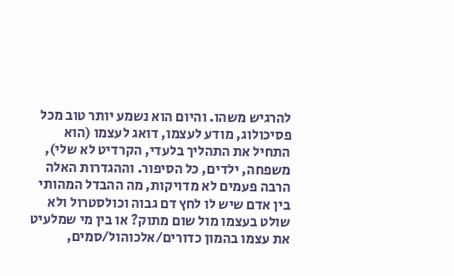להרגיש משהו. והיום הוא נשמע יותר טוב מכל פסיכולוג, מודע לעצמו, דואג לעצמו (הוא התחיל את התהליך בלעדי, הקרדיט לא שלי), משפחה, ילדים, כל הסיפור. וההגדרות האלה הרבה פעמים לא מדויקות, מה ההבדל המהותי בין אדם שיש לו לחץ דם גבוה וכולסטרול ולא שולט בעצמו מול שום מתוק? או בין מי שמלעיט את עצמו בהמון כדורים/אלכוהול/סמים,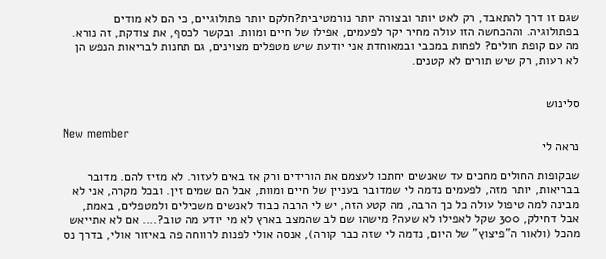שגם זו דרך להתאבד, רק לאט יותר ובצורה יותר נורמטיבית?חלקם יותר פתולוגיים, כי הם לא מודים בפתולוגיה. וההכחשה הזו עולה מחיר יקר לפעמים, אפילו של חיים ומוות. ובקשר לכסף, את צודקת, זה נורא. מה עם קופת חולים? לפחות במכבי ובמאוחדת אני יודעת שיש מטפלים מצוינים, גם תחנות לבריאות הנפש הן לא רעות, רק שיש תורים לא קטנים.


סלינוש

New member
נראה לי

שבקופות החולים מחכים עד שאנשים יחתכו לעצמם את הורידים ורק אז באים לעזור. לא מזיז להם. מדובר בבריאות, יותר מזה, לפעמים נדמה לי שמדובר בעניין של חיים ומוות, אבל הם שמים זין. ובכל מקרה, אני לא מבינה למה טיפול עולה כל כך הרבה, מה קטע הזה, יש לי הרבה כבוד לאנשים משכילים ולמטפלים, באמת, אבל דחילק, 300 שקל לאפילו לא שעה? מישהו שם לב שהמצב בארץ לא מי יודע מה טוב?.... אם לא אתייאש מהכל (ולאור ה"פיצוץ" של היום, נדמה לי שזה כבר קורה), אנסה אולי לפנות לרווחה פה באיזור אולי, בדרך נס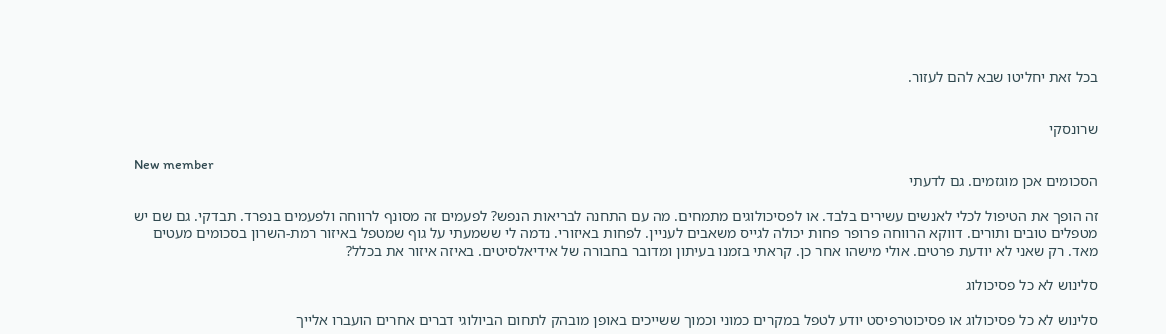בכל זאת יחליטו שבא להם לעזור.


שרונסקי

New member
הסכומים אכן מוגזמים. גם לדעתי

זה הופך את הטיפול לכלי לאנשים עשירים בלבד. או לפסיכולוגים מתמחים. מה עם התחנה לבריאות הנפש? לפעמים זה מסונף לרווחה ולפעמים בנפרד. תבדקי. גם שם יש מטפלים טובים ותורים. דווקא הרווחה פרופר פחות יכולה לגייס משאבים לעניין. לפחות באיזורי. נדמה לי ששמעתי על גוף שמטפל באיזור רמת-השרון בסכומים מעטים מאד. רק שאני לא יודעת פרטים. אולי מישהו אחר כן. קראתי בזמנו בעיתון ומדובר בחבורה של אידיאלסיטים. באיזה איזור את בכלל?

סלינוש לא כל פסיכולוג

סלינוש לא כל פסיכולוג או פסיכוטרפיסט יודע לטפל במקרים כמוני וכמוך ששייכים באופן מובהק לתחום הביולוגי דברים אחרים הועברו אלייך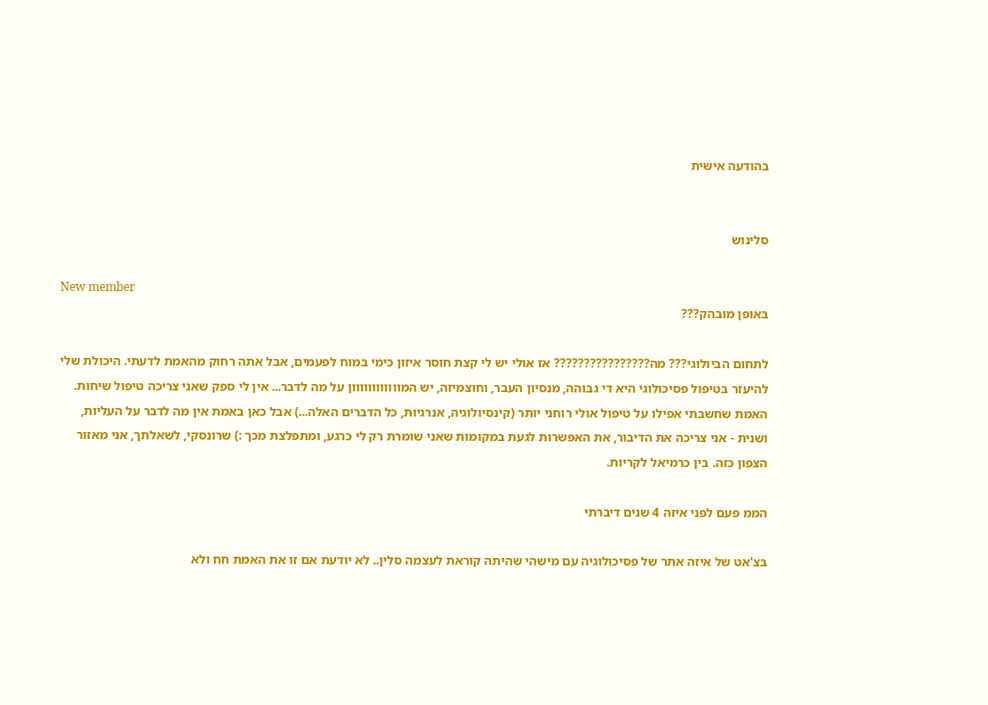בהודעה אישית


סלינוש

New member
באופן מובהק???

לתחום הביולוגי??? מה???????????????? אז אולי יש לי קצת חוסר איזון כימי במוח לפעמים, אבל אתה רחוק מהאמת לדעתי. היכולת שלי להיעזר בטיפול פסיכולוגי היא די גבוהה, מנסיון העבר, וחוצמיזה, יש המוווווווווווון על מה לדבר... אין לי ספק שאני צריכה טיפול שיחות. האמת שחשבתי אפילו על טיפול אולי רוחני יותר (קינסיולוגיה, אנרגיות, כל הדברים האלה...) אבל כאן באמת אין מה לדבר על העליות, ושנית - אני צריכה את הדיבור, את האפשרות לגעת במקומות שאני שומרת רק לי כרגע, ומתפלצת מכך :) שרונסקי, לשאלתך, אני מאזור הצפון כזה. בין כרמיאל לקריות.

הממ פעם לפני איזה 4 שנים דיברתי

בצ'אט של איזה אתר של פסיכולוגיה עם מישהי שהיתה קוראת לעצמה סלין.. לא יודעת אם זו את האמת חח ולא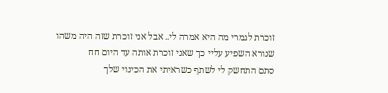זוכרת לגמרי מה היא אמרה לי.. אבל אני זוכרת שזה היה משהו שנורא השפיע עליי כך שאני זוכרת אותה עד היום חח
סתם התחשק לי לשתף כשראיתי את הכינוי שלך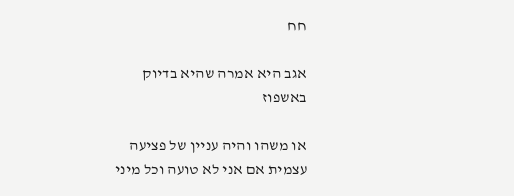חח

אגב היא אמרה שהיא בדיוק באשפוז

או משהו והיה עניין של פציעה עצמית אם אני לא טועה וכל מיני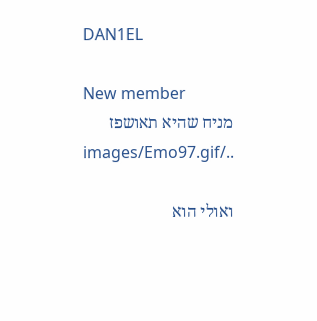DAN1EL

New member
מניח שהיא תאושפז ../images/Emo97.gif

ואולי הוא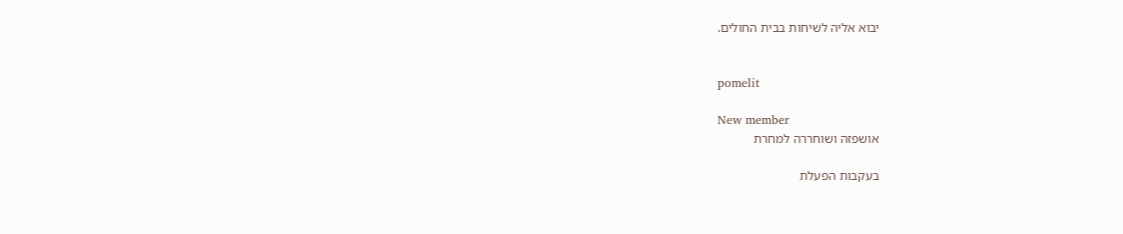יבוא אליה לשיחות בבית החולים.


pomelit

New member
אושפזה ושוחררה למחרת

בעקבות הפעלת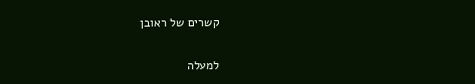קשרים של ראובן

למעלה